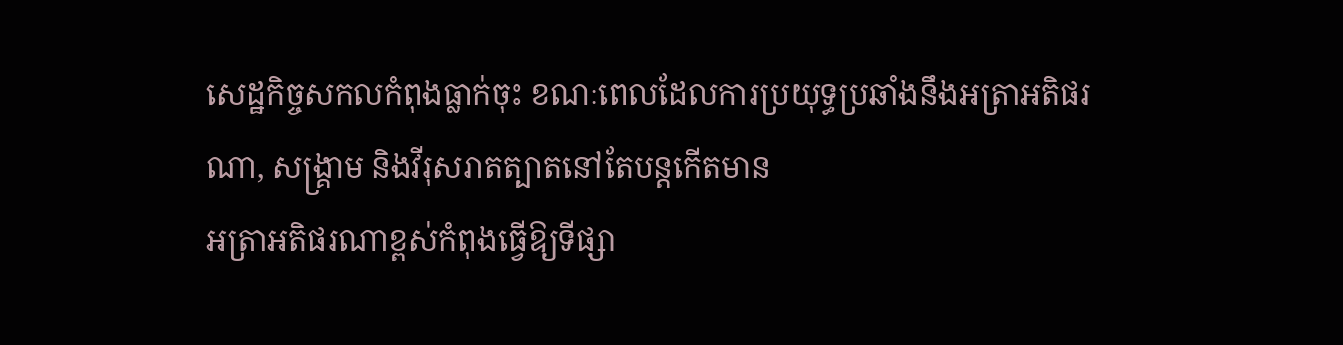សេដ្ឋកិច្ចសកលកំពុងធ្លាក់ចុះ ខណៈពេលដែលការប្រយុទ្ធប្រឆាំងនឹងអត្រាអតិផរណា, សង្គ្រាម និងវីរុសរាតត្បាតនៅតែបន្តកើតមាន
អត្រាអតិផរណាខ្ពស់កំពុងធ្វើឱ្យទីផ្សា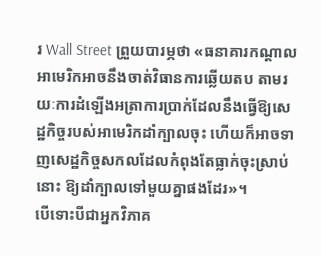រ Wall Street ព្រួយបារម្ភថា «ធនាគារកណ្តាលអាមេរិកអាចនឹងចាត់វិធានការឆ្លើយតប តាមរយៈការដំឡើងអត្រាការប្រាក់ដែលនឹងធ្វើឱ្យសេដ្ឋកិច្ចរបស់អាមេរិកដាំក្បាលចុះ ហើយក៏អាចទាញសេដ្ឋកិច្ចសកលដែលកំពុងតែធ្លាក់ចុះស្រាប់នោះ ឱ្យដាំក្បាលទៅមួយគ្នាផងដែរ»។
បើទោះបីជាអ្នកវិភាគ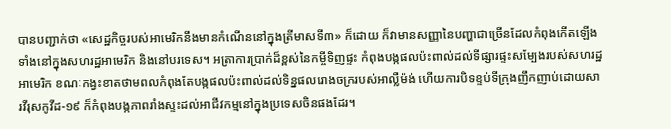បានបញ្ជាក់ថា «សេដ្ឋកិច្ចរបស់អាមេរិកនឹងមានកំណើននៅក្នុងត្រីមាសទី៣» ក៏ដោយ ក៏វាមានសញ្ញានៃបញ្ហាជាច្រើនដែលកំពុងកើតឡើងទាំងនៅក្នុងសហរដ្ឋអាមេរិក និងនៅបរទេស។ អត្រាការប្រាក់ដ៏ខ្ពស់នៃកម្ចីទិញផ្ទះ កំពុងបង្កផលប៉ះពាល់ដល់ទីផ្សារផ្ទះសម្បែងរបស់សហរដ្ឋអាមេរិក ខណៈកង្វះខាតថាមពលកំពុងតែបង្កផលប៉ះពាល់ដល់ទិន្នផលរោងចក្ររបស់អាល្លឺម៉ង់ ហើយការបិទខ្ទប់ទីក្រុងញឹកញាប់ដោយសារវីរុសកូវីដ-១៩ ក៏កំពុងបង្កភាពរាំងស្ទះដល់អាជីវកម្មនៅក្នុងប្រទេសចិនផងដែរ។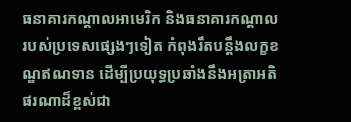ធនាគារកណ្តាលអាមេរិក និងធនាគារកណ្តាលរបស់ប្រទេសផ្សេងៗទៀត កំពុងរឹតបន្តឹងលក្ខខណ្ឌឥណទាន ដើម្បីប្រយុទ្ធប្រឆាំងនឹងអត្រាអតិផរណាដ៏ខ្ពស់ជា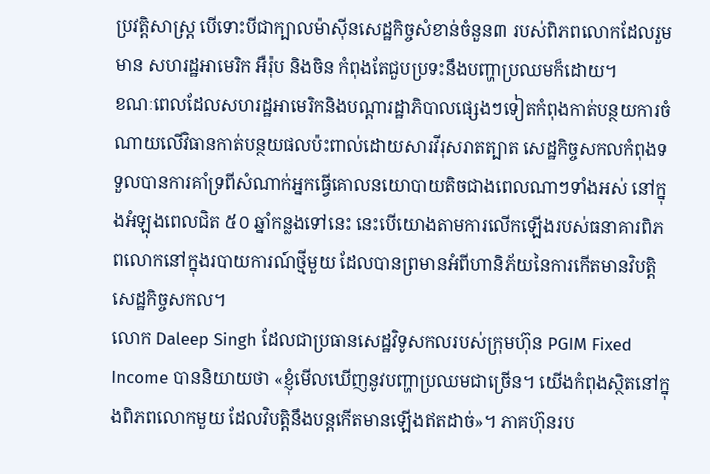ប្រវត្តិសាស្ត្រ បើទោះបីជាក្បាលម៉ាស៊ីនសេដ្ឋកិច្ចសំខាន់ចំនួន៣ របស់ពិភពលោកដែលរួមមាន សហរដ្ឋអាមេរិក អឺរ៉ុប និងចិន កំពុងតែជួបប្រទះនឹងបញ្ហាប្រឈមក៏ដោយ។
ខណៈពេលដែលសហរដ្ឋអាមេរិកនិងបណ្តារដ្ឋាភិបាលផ្សេងៗទៀតកំពុងកាត់បន្ថយការចំណាយលើវិធានកាត់បន្ថយផលប៉ះពាល់ដោយសារវីរុសរាតត្បាត សេដ្ឋកិច្ចសកលកំពុងទទួលបានការគាំទ្រពីសំណាក់អ្នកធ្វើគោលនយោបាយតិចជាងពេលណាៗទាំងអស់ នៅក្នុងអំឡុងពេលជិត ៥០ ឆ្នាំកន្លងទៅនេះ នេះបើយោងតាមការលើកឡើងរបស់ធនាគារពិភពលោកនៅក្នុងរបាយការណ៍ថ្មីមួយ ដែលបានព្រមានអំពីហានិភ័យនៃការកើតមានវិបត្តិសេដ្ឋកិច្ចសកល។
លោក Daleep Singh ដែលជាប្រធានសេដ្ឋវិទូសកលរបស់ក្រុមហ៊ុន PGIM Fixed Income បាននិយាយថា «ខ្ញុំមើលឃើញនូវបញ្ហាប្រឈមជាច្រើន។ យើងកំពុងស្ថិតនៅក្នុងពិភពលោកមួយ ដែលវិបត្តិនឹងបន្តកើតមានឡើងឥតដាច់»។ ភាគហ៊ុនរប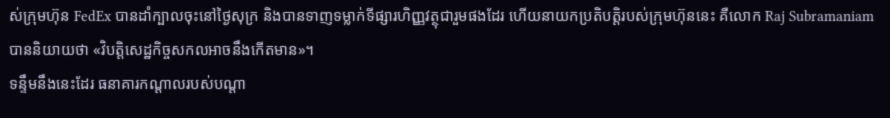ស់ក្រុមហ៊ុន FedEx បានដាំក្បាលចុះនៅថ្ងៃសុក្រ និងបានទាញទម្លាក់ទីផ្សារហិញ្ញវត្ថុជារួមផងដែរ ហើយនាយកប្រតិបត្តិរបស់ក្រុមហ៊ុននេះ គឺលោក Raj Subramaniam បាននិយាយថា «វិបត្តិសេដ្ឋកិច្ចសកលអាចនឹងកើតមាន»។
ទន្ទឹមនឹងនេះដែរ ធនាគារកណ្តាលរបស់បណ្តា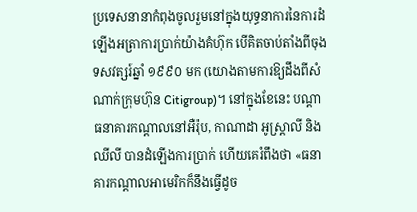ប្រទេសនានាកំពុងចូលរួមនៅក្នុងយុទ្ធនាការនៃការដំឡើងអត្រាការប្រាក់យ៉ាងគំហ៊ុក បើគិតចាប់តាំងពីចុងទសវត្សរ៍ឆ្នាំ ១៩៩០ មក (យោងតាមការឱ្យដឹងពីសំណាក់ក្រុមហ៊ុន Citigroup)។ នៅក្នុងខែនេះ បណ្តាធនាគារកណ្តាលនៅអឺរ៉ុប, កាណាដា អូស្ត្រាលី និងឈីលី បានដំឡើងការប្រាក់ ហើយគេរំពឹងថា «ធនាគារកណ្តាលអាមេរិកក៏នឹងធ្វើដូច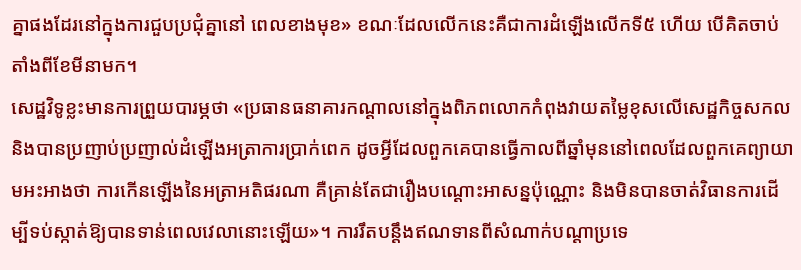គ្នាផងដែរនៅក្នុងការជួបប្រជុំគ្នានៅ ពេលខាងមុខ» ខណៈដែលលើកនេះគឺជាការដំឡើងលើកទី៥ ហើយ បើគិតចាប់តាំងពីខែមីនាមក។
សេដ្ឋវិទូខ្លះមានការព្រួយបារម្ភថា «ប្រធានធនាគារកណ្តាលនៅក្នុងពិភពលោកកំពុងវាយតម្លៃខុសលើសេដ្ឋកិច្ចសកល និងបានប្រញាប់ប្រញាល់ដំឡើងអត្រាការប្រាក់ពេក ដូចអ្វីដែលពួកគេបានធ្វើកាលពីឆ្នាំមុននៅពេលដែលពួកគេព្យាយាមអះអាងថា ការកើនឡើងនៃអត្រាអតិផរណា គឺគ្រាន់តែជារឿងបណ្តោះអាសន្នប៉ុណ្ណោះ និងមិនបានចាត់វិធានការដើម្បីទប់ស្កាត់ឱ្យបានទាន់ពេលវេលានោះឡើយ»។ ការរឹតបន្តឹងឥណទានពីសំណាក់បណ្តាប្រទេ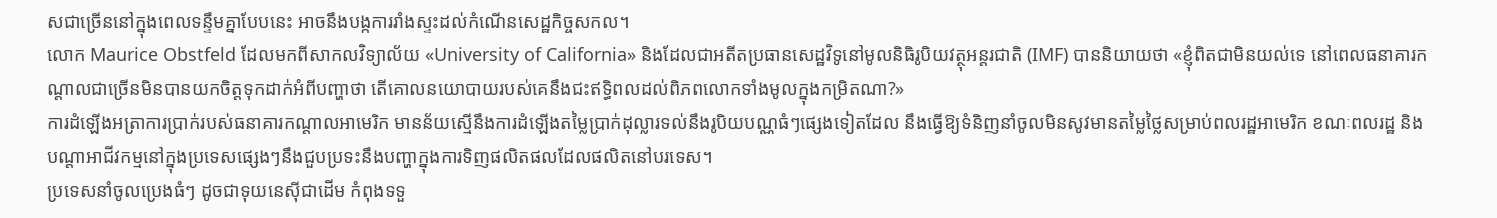សជាច្រើននៅក្នុងពេលទន្ទឹមគ្នាបែបនេះ អាចនឹងបង្កការរាំងស្ទះដល់កំណើនសេដ្ឋកិច្ចសកល។
លោក Maurice Obstfeld ដែលមកពីសាកលវិទ្យាល័យ «University of California» និងដែលជាអតីតប្រធានសេដ្ឋវិទូនៅមូលនិធិរូបិយវត្ថុអន្តរជាតិ (IMF) បាននិយាយថា «ខ្ញុំពិតជាមិនយល់ទេ នៅពេលធនាគារកណ្តាលជាច្រើនមិនបានយកចិត្តទុកដាក់អំពីបញ្ហាថា តើគោលនយោបាយរបស់គេនឹងជះឥទ្ធិពលដល់ពិភពលោកទាំងមូលក្នុងកម្រិតណា?»
ការដំឡើងអត្រាការប្រាក់របស់ធនាគារកណ្តាលអាមេរិក មានន័យស្មើនឹងការដំឡើងតម្លៃប្រាក់ដុល្លារទល់នឹងរូបិយបណ្ណធំៗផ្សេងទៀតដែល នឹងធ្វើឱ្យទំនិញនាំចូលមិនសូវមានតម្លៃថ្លៃសម្រាប់ពលរដ្ឋអាមេរិក ខណៈពលរដ្ឋ និងបណ្តាអាជីវកម្មនៅក្នុងប្រទេសផ្សេងៗនឹងជួបប្រទះនឹងបញ្ហាក្នុងការទិញផលិតផលដែលផលិតនៅបរទេស។
ប្រទេសនាំចូលប្រេងធំៗ ដូចជាទុយនេស៊ីជាដើម កំពុងទទួ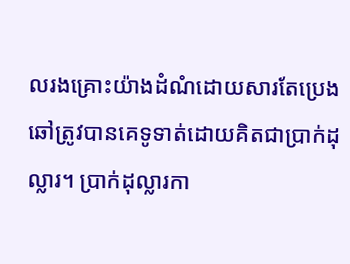លរងគ្រោះយ៉ាងដំណំដោយសារតែប្រេងឆៅត្រូវបានគេទូទាត់ដោយគិតជាប្រាក់ដុល្លារ។ ប្រាក់ដុល្លារកា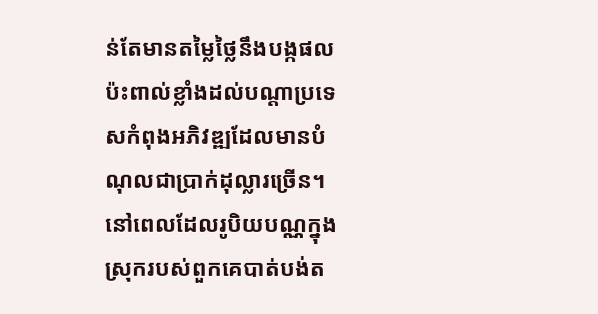ន់តែមានតម្លៃថ្លៃនឹងបង្កផលប៉ះពាល់ខ្លាំងដល់បណ្តាប្រទេសកំពុងអភិវឌ្ឍដែលមានបំណុលជាប្រាក់ដុល្លារច្រើន។ នៅពេលដែលរូបិយបណ្ណក្នុងស្រុករបស់ពួកគេបាត់បង់ត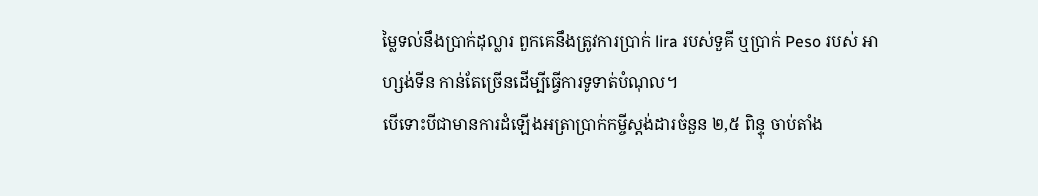ម្លៃទល់នឹងប្រាក់ដុល្លារ ពួកគេនឹងត្រូវការប្រាក់ lira របស់ទួគី ឬប្រាក់ Peso របស់ អាហ្សង់ទីន កាន់តែច្រើនដើម្បីធ្វើការទូទាត់បំណុល។
បើទោះបីជាមានការដំឡើងអត្រាប្រាក់កម្ចីស្តង់ដារចំនួន ២,៥ ពិន្ទុ ចាប់តាំង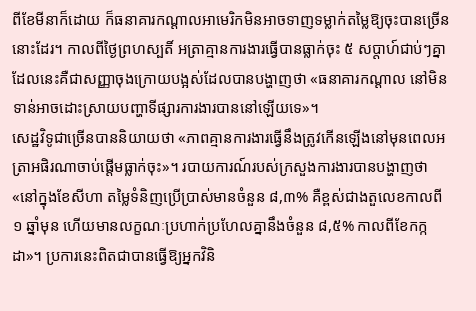ពីខែមីនាក៏ដោយ ក៏ធនាគារកណ្តាលអាមេរិកមិនអាចទាញទម្លាក់តម្លៃឱ្យចុះបានច្រើននោះដែរ។ កាលពីថ្ងៃព្រហស្បតិ៍ អត្រាគ្មានការងារធ្វើបានធ្លាក់ចុះ ៥ សប្តាហ៍ជាប់ៗគ្នា ដែលនេះគឺជាសញ្ញាចុងក្រោយបង្អស់ដែលបានបង្ហាញថា «ធនាគារកណ្តាល នៅមិនទាន់អាចដោះស្រាយបញ្ហាទីផ្សារការងារបាននៅឡើយទេ»។
សេដ្ឋវិទូជាច្រើនបាននិយាយថា «ភាពគ្មានការងារធ្វើនឹងត្រូវកើនឡើងនៅមុនពេលអត្រាអផិរណាចាប់ផ្តើមធ្លាក់ចុះ»។ របាយការណ៍របស់ក្រសួងការងារបានបង្ហាញថា «នៅក្នុងខែសីហា តម្លៃទំនិញប្រើប្រាស់មានចំនួន ៨,៣% គឺខ្ពស់ជាងតួលេខកាលពី ១ ឆ្នាំមុន ហើយមានលក្ខណៈប្រហាក់ប្រហែលគ្នានឹងចំនួន ៨,៥% កាលពីខែកក្កដា»។ ប្រការនេះពិតជាបានធ្វើឱ្យអ្នកវិនិ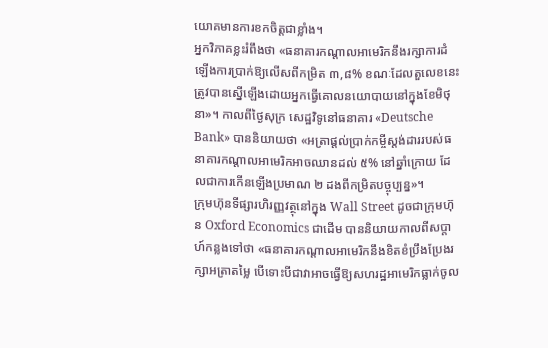យោគមានការខកចិត្តជាខ្លាំង។
អ្នកវិភាគខ្លះរំពឹងថា «ធនាគារកណ្តាលអាមេរិកនឹងរក្សាការដំឡើងការប្រាក់ឱ្យលើសពីកម្រិត ៣,៨% ខណៈដែលតួលេខនេះត្រូវបានស្នើឡើងដោយអ្នកធ្វើគោលនយោបាយនៅក្នុងខែមិថុនា»។ កាលពីថ្ងៃសុក្រ សេដ្ឋវិទូនៅធនាគារ «Deutsche Bank» បាននិយាយថា «អត្រាផ្តល់ប្រាក់កម្ចីស្តង់ដាររបស់ធនាគារកណ្តាលអាមេរិកអាចឈានដល់ ៥% នៅឆ្នាំក្រោយ ដែលជាការកើនឡើងប្រមាណ ២ ដងពីកម្រិតបច្ចុប្បន្ន»។
ក្រុមហ៊ុនទីផ្សារហិរញ្ញវត្ថុនៅក្នុង Wall Street ដូចជាក្រុមហ៊ុន Oxford Economics ជាដើម បាននិយាយកាលពីសប្តាហ៍កន្លងទៅថា «ធនាគារកណ្តាលអាមេរិកនឹងខិតខំប្រឹងប្រែងរក្សាអត្រាតម្លៃ បើទោះបីជាវាអាចធ្វើឱ្យសហរដ្ឋអាមេរិកធ្លាក់ចូល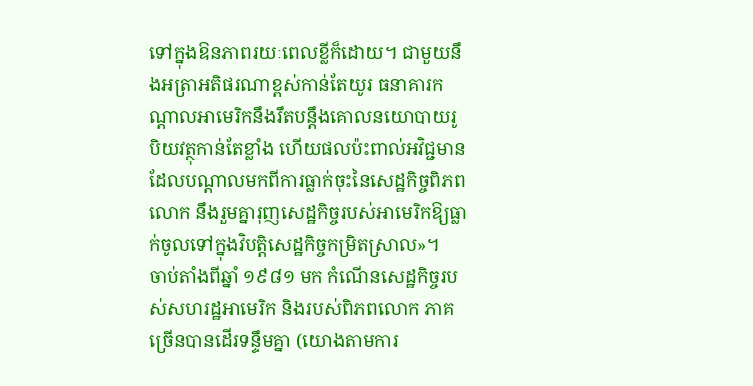ទៅក្នុងឱនភាពរយៈពេលខ្លីក៏ដោយ។ ជាមួយនឹងអត្រាអតិផរណាខ្ពស់កាន់តែយូរ ធនាគារកណ្តាលអាមេរិកនឹងរឹតបន្តឹងគោលនយោបាយរូបិយវត្ថុកាន់តែខ្លាំង ហើយផលប៉ះពាល់អវិជ្ជមានដែលបណ្តាលមកពីការធ្លាក់ចុះនៃសេដ្ឋកិច្ចពិភពលោក នឹងរួមគ្នារុញសេដ្ឋកិច្ចរបស់អាមេរិកឱ្យធ្លាក់ចូលទៅក្នុងវិបត្តិសេដ្ឋកិច្ចកម្រិតស្រាល»។
ចាប់តាំងពីឆ្នាំ ១៩៨១ មក កំណើនសេដ្ឋកិច្ចរបស់សហរដ្ឋអាមេរិក និងរបស់ពិភពលោក ភាគច្រើនបានដើរទន្ទឹមគ្នា (យោងតាមការ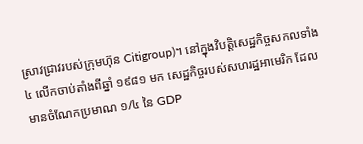ស្រាវជ្រាវរបស់ក្រុមហ៊ុន Citigroup)។ នៅក្នុងវិបត្តិសេដ្ឋកិច្ចសកលទាំង ៤ លើកចាប់តាំងពីឆ្នាំ ១៩៨១ មក សេដ្ឋកិច្ចរបស់សហរដ្ឋអាមេរិក ដែលមានចំណែកប្រមាណ ១/៤ នៃ GDP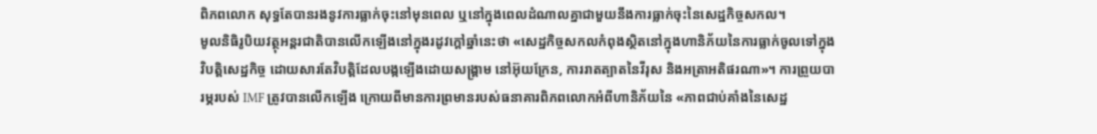ពិភពលោក សុទ្ធតែបានរងនូវការធ្លាក់ចុះនៅមុនពេល ឬនៅក្នុងពេលដំណាលគ្នាជាមួយនឹងការធ្លាក់ចុះនៃសេដ្ឋកិច្ចសកល។
មូលនិធិរូបិយវត្ថុអន្តរជាតិបានលើកឡើងនៅក្នុងរដូវក្តៅឆ្នាំនេះថា «សេដ្ឋកិច្ចសកលកំពុងស្ថិតនៅក្នុងហានិភ័យនៃការធ្លាក់ចូលទៅក្នុងវិបត្តិសេដ្ឋកិច្ច ដោយសារតែវិបត្តិដែលបង្កឡើងដោយសង្គ្រាម នៅអ៊ុយក្រែន, ការរាតត្បាតនៃវីរុស និងអត្រាអតិផរណា»។ ការព្រួយបារម្ភរបស់ IMF ត្រូវបានលើកឡើង ក្រោយពីមានការព្រមានរបស់ធនាគារពិភពលោកអំពីហានិភ័យនៃ «ភាពជាប់គាំងនៃសេដ្ឋ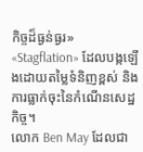កិច្ចដ៏ធ្ងន់ធ្ងរ» «Stagflation» ដែលបង្កឡើងដោយតម្លៃទំនិញខ្ពស់ និងការធ្លាក់ចុះនៃកំណើនសេដ្ឋកិច្ច។
លោក Ben May ដែលជា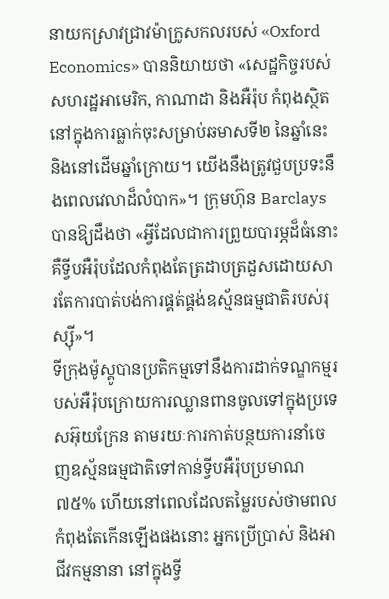នាយកស្រាវជ្រាវម៉ាក្រូសកលរបស់ «Oxford Economics» បាននិយាយថា «សេដ្ឋកិច្ចរបស់សហរដ្ឋអាមេរិក, កាណាដា និងអឺរ៉ុប កំពុងស្ថិតនៅក្នុងការធ្លាក់ចុះសម្រាប់ឆមាសទី២ នៃឆ្នាំនេះ និងនៅដើមឆ្នាំក្រោយ។ យើងនឹងត្រូវជួបប្រទះនឹងពេលវេលាដ៏លំបាក»។ ក្រុមហ៊ុន Barclays បានឱ្យដឹងថា «អ្វីដែលជាការព្រួយបារម្ភដ៏ធំនោះ គឺទ្វីបអឺរ៉ុបដែលកំពុងតែត្រដាបត្រដួសដោយសារតែការបាត់បង់ការផ្គត់ផ្គង់ឧស្ម័នធម្មជាតិរបស់រុស្ស៊ី»។
ទីក្រុងម៉ូស្គូបានប្រតិកម្មទៅនឹងការដាក់ទណ្ឌកម្មរបស់អឺរ៉ុបក្រោយការឈ្លានពានចូលទៅក្នុងប្រទេសអ៊ុយក្រែន តាមរយៈការកាត់បន្ថយការនាំចេញឧស្ម័នធម្មជាតិទៅកាន់ទ្វីបអឺរ៉ុបប្រមាណ ៧៥% ហើយនៅពេលដែលតម្លៃរបស់ថាមពលកំពុងតែកើនឡើងផងនោះ អ្នកប្រើប្រាស់ និងអាជីវកម្មនានា នៅក្នុងទ្វី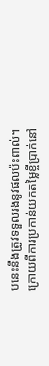បនេះនឹងត្រូវទទួលរងនូវផលប៉ះពាល់។
ក្រោយពីការប្រកាន់យកតម្លៃខ្ចីប្រាក់នៅ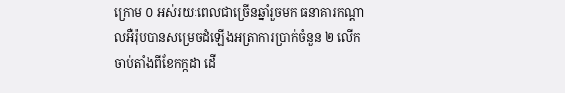ក្រោម ០ អស់រយៈពេលជាច្រើនឆ្នាំរួចមក ធនាគារកណ្តាលអឺរ៉ុបបានសម្រេចដំឡើងអត្រាការប្រាក់ចំនួន ២ លើក ចាប់តាំងពីខែកក្កដា ដើ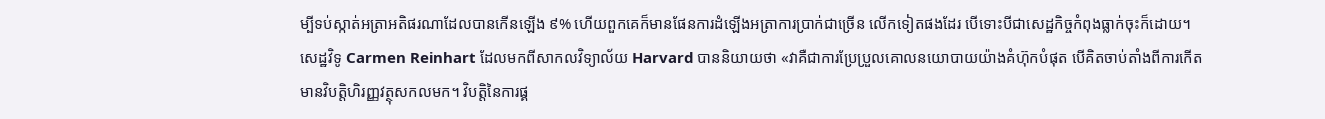ម្បីទប់ស្កាត់អត្រាអតិផរណាដែលបានកើនឡើង ៩% ហើយពួកគេក៏មានផែនការដំឡើងអត្រាការប្រាក់ជាច្រើន លើកទៀតផងដែរ បើទោះបីជាសេដ្ឋកិច្ចកំពុងធ្លាក់ចុះក៏ដោយ។ សេដ្ឋវិទូ Carmen Reinhart ដែលមកពីសាកលវិទ្យាល័យ Harvard បាននិយាយថា «វាគឺជាការប្រែប្រួលគោលនយោបាយយ៉ាងគំហ៊ុកបំផុត បើគិតចាប់តាំងពីការកើតមានវិបត្តិហិរញ្ញវត្ថុសកលមក។ វិបត្តិនៃការផ្គ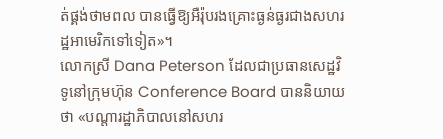ត់ផ្គង់ថាមពល បានធ្វើឱ្យអឺរ៉ុបរងគ្រោះធ្ងន់ធ្ងរជាងសហរដ្ឋអាមេរិកទៅទៀត»។
លោកស្រី Dana Peterson ដែលជាប្រធានសេដ្ឋវិទូនៅក្រុមហ៊ុន Conference Board បាននិយាយថា «បណ្តារដ្ឋាភិបាលនៅសហរ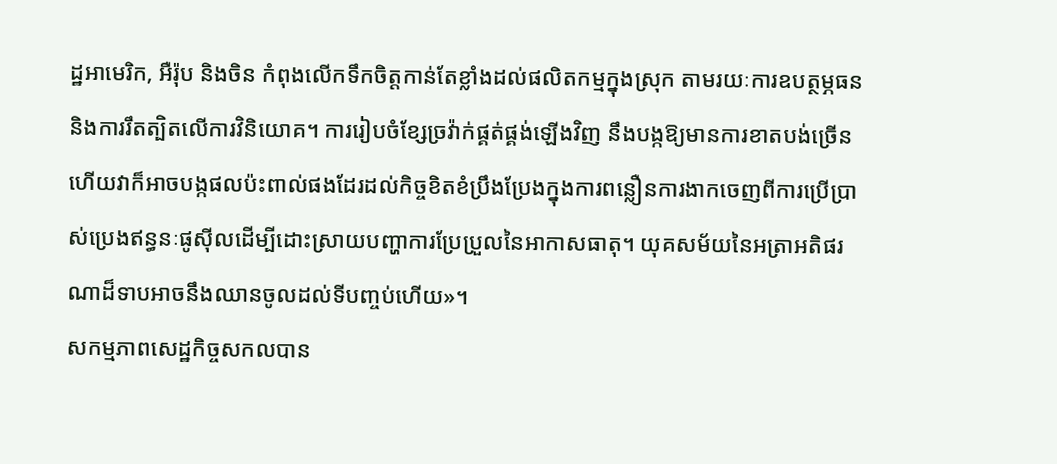ដ្ឋអាមេរិក, អឺរ៉ុប និងចិន កំពុងលើកទឹកចិត្តកាន់តែខ្លាំងដល់ផលិតកម្មក្នុងស្រុក តាមរយៈការឧបត្ថម្ភធន និងការរឹតត្បិតលើការវិនិយោគ។ ការរៀបចំខ្សែច្រវ៉ាក់ផ្គត់ផ្គង់ឡើងវិញ នឹងបង្កឱ្យមានការខាតបង់ច្រើន ហើយវាក៏អាចបង្កផលប៉ះពាល់ផងដែរដល់កិច្ចខិតខំប្រឹងប្រែងក្នុងការពន្លឿនការងាកចេញពីការប្រើប្រាស់ប្រេងឥន្ធនៈផូស៊ីលដើម្បីដោះស្រាយបញ្ហាការប្រែប្រួលនៃអាកាសធាតុ។ យុគសម័យនៃអត្រាអតិផរណាដ៏ទាបអាចនឹងឈានចូលដល់ទីបញ្ចប់ហើយ»។
សកម្មភាពសេដ្ឋកិច្ចសកលបាន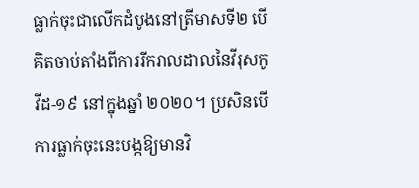ធ្លាក់ចុះជាលើកដំបូងនៅត្រីមាសទី២ បើគិតចាប់តាំងពីការរីករាលដាលនៃវីរុសកូវីដ-១៩ នៅក្នុងឆ្នាំ ២០២០។ ប្រសិនបើការធ្លាក់ចុះនេះបង្កឱ្យមានវិ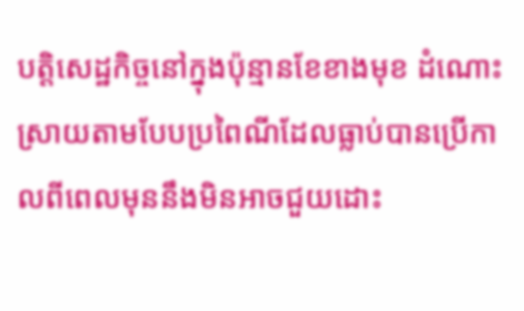បត្តិសេដ្ឋកិច្ចនៅក្នុងប៉ុន្មានខែខាងមុខ ដំណោះស្រាយតាមបែបប្រពៃណីដែលធ្លាប់បានប្រើកាលពីពេលមុននឹងមិនអាចជួយដោះ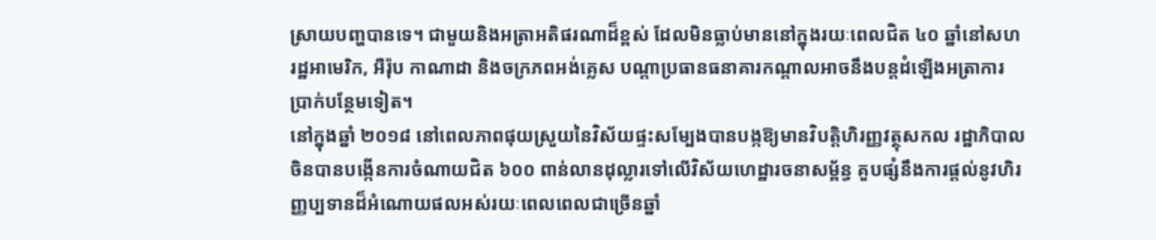ស្រាយបញ្ហបានទេ។ ជាមួយនិងអត្រាអតិផរណាដ៏ខ្ពស់ ដែលមិនធ្លាប់មាននៅក្នុងរយៈពេលជិត ៤០ ឆ្នាំនៅសហរដ្ឋអាមេរិក, អឺរ៉ុប កាណាដា និងចក្រភពអង់គ្លេស បណ្តាប្រធានធនាគារកណ្តាលអាចនឹងបន្តដំឡើងអត្រាការប្រាក់បន្ថែមទៀត។
នៅក្នុងឆ្នាំ ២០១៨ នៅពេលភាពផុយស្រួយនៃវិស័យផ្ទះសម្បែងបានបង្កឱ្យមានវិបត្តិហិរញ្ញវត្ថុសកល រដ្ឋាភិបាលចិនបានបង្កើនការចំណាយជិត ៦០០ ពាន់លានដុល្លារទៅលើវិស័យហេដ្ឋារចនាសម្ព័ន្ធ គួបផ្សំនឹងការផ្តល់នូវហិរញ្ញប្បទានដ៏អំណោយផលអស់រយៈពេលពេលជាច្រើនឆ្នាំ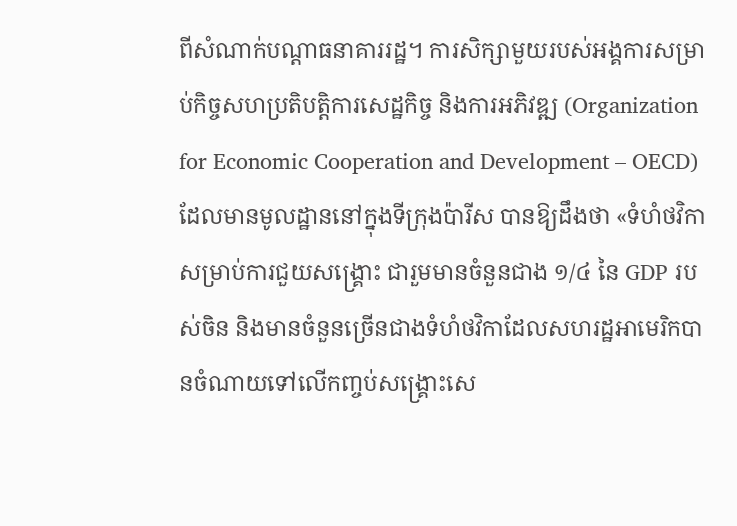ពីសំណាក់បណ្តាធនាគាររដ្ឋ។ ការសិក្សាមួយរបស់អង្គការសម្រាប់កិច្ចសហប្រតិបត្តិការសេដ្ឋកិច្ច និងការអភិវឌ្ឍ (Organization for Economic Cooperation and Development – OECD) ដែលមានមូលដ្ឋាននៅក្នុងទីក្រុងប៉ារីស បានឱ្យដឹងថា «ទំហំថវិកាសម្រាប់ការជួយសង្គ្រោះ ជារួមមានចំនួនជាង ១/៤ នៃ GDP របស់ចិន និងមានចំនួនច្រើនជាងទំហំថវិកាដែលសហរដ្ឋអាមេរិកបានចំណាយទៅលើកញ្ចប់សង្គ្រោះសេ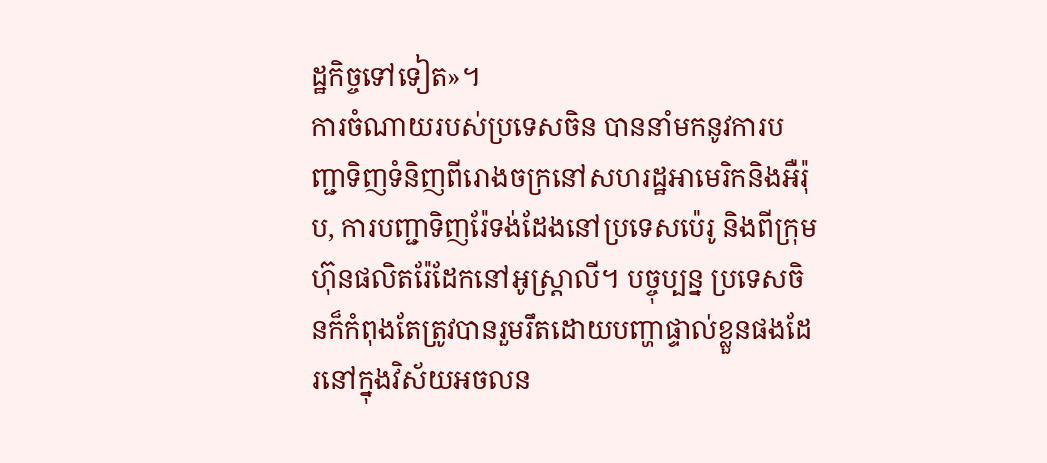ដ្ឋកិច្ចទៅទៀត»។
ការចំណាយរបស់ប្រទេសចិន បាននាំមកនូវការបញ្ជាទិញទំនិញពីរោងចក្រនៅសហរដ្ឋអាមេរិកនិងអឺរ៉ុប, ការបញ្ជាទិញរ៉ែទង់ដែងនៅប្រទេសប៉េរូ និងពីក្រុមហ៊ុនផលិតរ៉ែដែកនៅអូស្ត្រាលី។ បច្ចុប្បន្ន ប្រទេសចិនក៏កំពុងតែត្រូវបានរួមរឹតដោយបញ្ហាផ្ទាល់ខ្លួនផងដែរនៅក្នុងវិស័យអចលន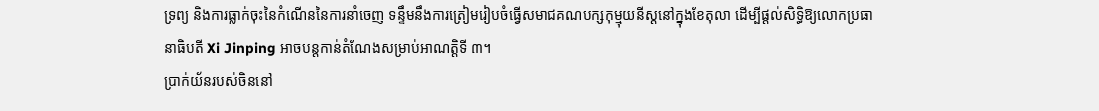ទ្រព្យ និងការធ្លាក់ចុះនៃកំណើននៃការនាំចេញ ទន្ទឹមនឹងការត្រៀមរៀបចំធ្វើសមាជគណបក្សកុម្មុយនីស្តនៅក្នុងខែតុលា ដើម្បីផ្តល់សិទ្ធិឱ្យលោកប្រធានាធិបតី Xi Jinping អាចបន្តកាន់តំណែងសម្រាប់អាណត្តិទី ៣។
ប្រាក់យ័នរបស់ចិននៅ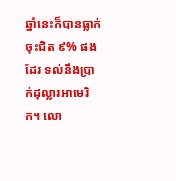ឆ្នាំនេះក៏បានធ្លាក់ចុះជិត ៩% ផងដែរ ទល់នឹងប្រាក់ដុល្លារអាមេរិក។ លោ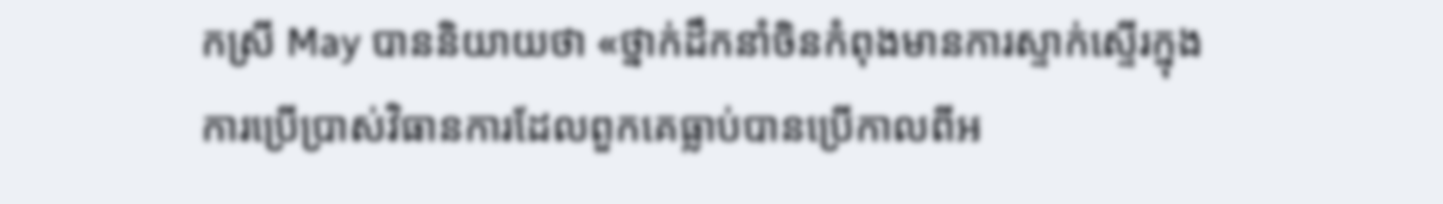កស្រី May បាននិយាយថា «ថ្នាក់ដឹកនាំចិនកំពុងមានការស្ទាក់ស្ទើរក្នុងការប្រើប្រាស់វិធានការដែលពួកគេធ្លាប់បានប្រើកាលពីអ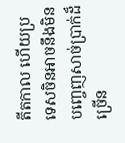តីតកាល ហើយប្រទេសចិនអាចនឹងមិនបញ្ចេញសាច់ប្រាក់ដ៏ច្រើន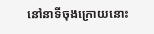នៅនាទីចុងក្រោយនោះ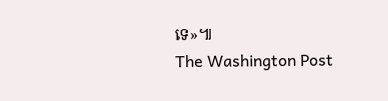ទេ»៕
The Washington Post